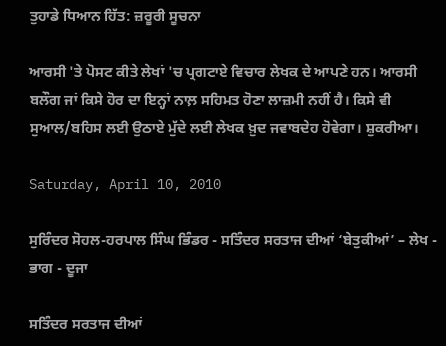ਤੁਹਾਡੇ ਧਿਆਨ ਹਿੱਤ: ਜ਼ਰੂਰੀ ਸੂਚਨਾ

ਆਰਸੀ 'ਤੇ ਪੋਸਟ ਕੀਤੇ ਲੇਖਾਂ 'ਚ ਪ੍ਰਗਟਾਏ ਵਿਚਾਰ ਲੇਖਕ ਦੇ ਆਪਣੇ ਹਨ। ਆਰਸੀ ਬਲੌਗ ਜਾਂ ਕਿਸੇ ਹੋਰ ਦਾ ਇਨ੍ਹਾਂ ਨਾਲ਼ ਸਹਿਮਤ ਹੋਣਾ ਲਾਜ਼ਮੀ ਨਹੀਂ ਹੈ। ਕਿਸੇ ਵੀ ਸੁਆਲ/ਬਹਿਸ ਲਈ ਉਠਾਏ ਮੁੱਦੇ ਲਈ ਲੇਖਕ ਖ਼ੁਦ ਜਵਾਬਦੇਹ ਹੋਵੇਗਾ। ਸ਼ੁਕਰੀਆ।

Saturday, April 10, 2010

ਸੁਰਿੰਦਰ ਸੋਹਲ-ਹਰਪਾਲ ਸਿੰਘ ਭਿੰਡਰ - ਸਤਿੰਦਰ ਸਰਤਾਜ ਦੀਆਂ ‘ਬੇਤੁਕੀਆਂ’ – ਲੇਖ - ਭਾਗ - ਦੂਜਾ

ਸਤਿੰਦਰ ਸਰਤਾਜ ਦੀਆਂ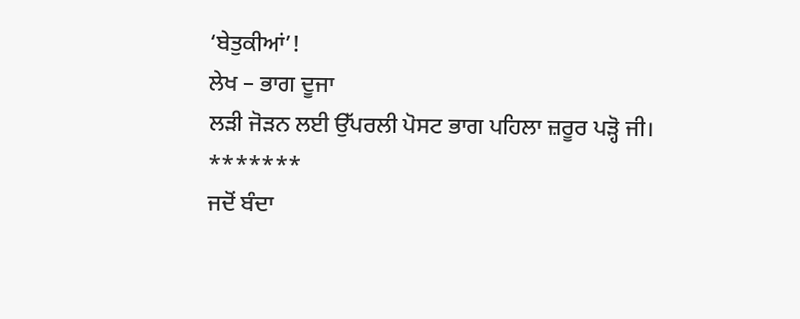‘ਬੇਤੁਕੀਆਂ’!
ਲੇਖ – ਭਾਗ ਦੂਜਾ
ਲੜੀ ਜੋੜਨ ਲਈ ਉੱਪਰਲੀ ਪੋਸਟ ਭਾਗ ਪਹਿਲਾ ਜ਼ਰੂਰ ਪੜ੍ਹੋ ਜੀ।
*******
ਜਦੋਂ ਬੰਦਾ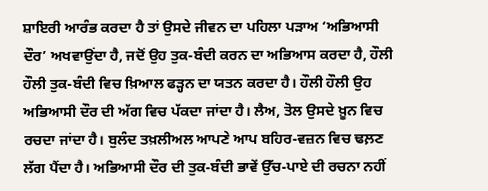ਸ਼ਾਇਰੀ ਆਰੰਭ ਕਰਦਾ ਹੈ ਤਾਂ ਉਸਦੇ ਜੀਵਨ ਦਾ ਪਹਿਲਾ ਪੜਾਅ ‘ਅਭਿਆਸੀ ਦੌਰ’ ਅਖਵਾਉਂਦਾ ਹੈ, ਜਦੋਂ ਉਹ ਤੁਕ-ਬੰਦੀ ਕਰਨ ਦਾ ਅਭਿਆਸ ਕਰਦਾ ਹੈ, ਹੌਲੀ ਹੌਲੀ ਤੁਕ-ਬੰਦੀ ਵਿਚ ਖ਼ਿਆਲ ਫੜ੍ਹਨ ਦਾ ਯਤਨ ਕਰਦਾ ਹੈ। ਹੌਲੀ ਹੌਲੀ ਉਹ ਅਭਿਆਸੀ ਦੌਰ ਦੀ ਅੱਗ ਵਿਚ ਪੱਕਦਾ ਜਾਂਦਾ ਹੈ। ਲੈਅ, ਤੋਲ ਉਸਦੇ ਖ਼ੂਨ ਵਿਚ ਰਚਦਾ ਜਾਂਦਾ ਹੈ। ਬੁਲੰਦ ਤਖ਼ਲੀਅਲ ਆਪਣੇ ਆਪ ਬਹਿਰ-ਵਜ਼ਨ ਵਿਚ ਢਲ਼ਣ ਲੱਗ ਪੈਂਦਾ ਹੈ। ਅਭਿਆਸੀ ਦੌਰ ਦੀ ਤੁਕ-ਬੰਦੀ ਭਾਵੇਂ ਉੱਚ-ਪਾਏ ਦੀ ਰਚਨਾ ਨਹੀਂ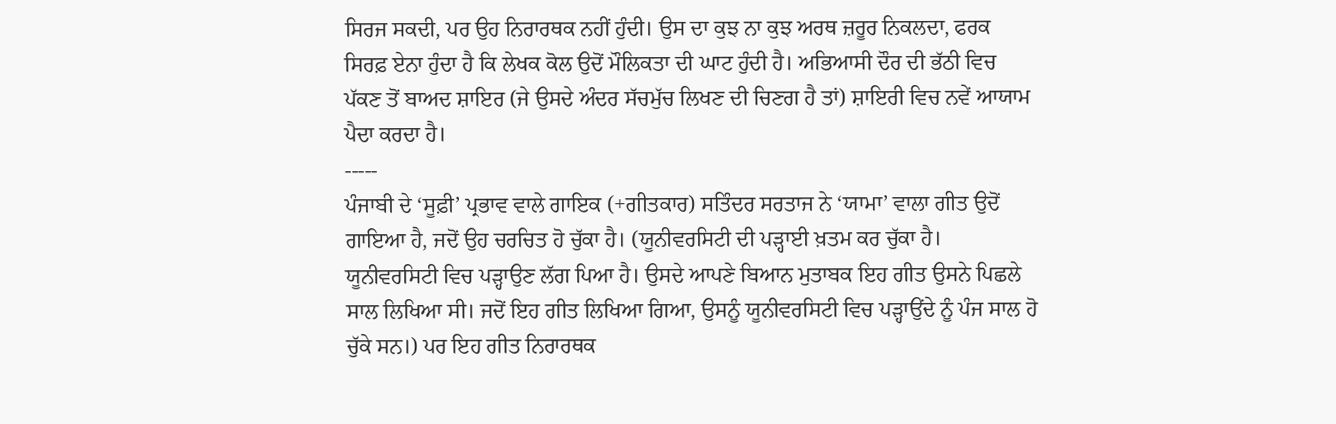ਸਿਰਜ ਸਕਦੀ, ਪਰ ਉਹ ਨਿਰਾਰਥਕ ਨਹੀਂ ਹੁੰਦੀ। ਉਸ ਦਾ ਕੁਝ ਨਾ ਕੁਝ ਅਰਥ ਜ਼ਰੂਰ ਨਿਕਲਦਾ, ਫਰਕ ਸਿਰਫ਼ ਏਨਾ ਹੁੰਦਾ ਹੈ ਕਿ ਲੇਖਕ ਕੋਲ ਉਦੋਂ ਮੌਲਿਕਤਾ ਦੀ ਘਾਟ ਹੁੰਦੀ ਹੈ। ਅਭਿਆਸੀ ਦੌਰ ਦੀ ਭੱਠੀ ਵਿਚ ਪੱਕਣ ਤੋਂ ਬਾਅਦ ਸ਼ਾਇਰ (ਜੇ ਉਸਦੇ ਅੰਦਰ ਸੱਚਮੁੱਚ ਲਿਖਣ ਦੀ ਚਿਣਗ ਹੈ ਤਾਂ) ਸ਼ਾਇਰੀ ਵਿਚ ਨਵੇਂ ਆਯਾਮ ਪੈਦਾ ਕਰਦਾ ਹੈ।
-----
ਪੰਜਾਬੀ ਦੇ ‘ਸੂਫ਼ੀ’ ਪ੍ਰਭਾਵ ਵਾਲੇ ਗਾਇਕ (+ਗੀਤਕਾਰ) ਸਤਿੰਦਰ ਸਰਤਾਜ ਨੇ ‘ਯਾਮਾ’ ਵਾਲਾ ਗੀਤ ਉਦੋਂ ਗਾਇਆ ਹੈ, ਜਦੋਂ ਉਹ ਚਰਚਿਤ ਹੋ ਚੁੱਕਾ ਹੈ। (ਯੂਨੀਵਰਸਿਟੀ ਦੀ ਪੜ੍ਹਾਈ ਖ਼ਤਮ ਕਰ ਚੁੱਕਾ ਹੈ। ਯੂਨੀਵਰਸਿਟੀ ਵਿਚ ਪੜ੍ਹਾਉਣ ਲੱਗ ਪਿਆ ਹੈ। ਉਸਦੇ ਆਪਣੇ ਬਿਆਨ ਮੁਤਾਬਕ ਇਹ ਗੀਤ ਉਸਨੇ ਪਿਛਲੇ ਸਾਲ ਲਿਖਿਆ ਸੀ। ਜਦੋਂ ਇਹ ਗੀਤ ਲਿਖਿਆ ਗਿਆ, ਉਸਨੂੰ ਯੂਨੀਵਰਸਿਟੀ ਵਿਚ ਪੜ੍ਹਾਉਂਦੇ ਨੂੰ ਪੰਜ ਸਾਲ ਹੋ ਚੁੱਕੇ ਸਨ।) ਪਰ ਇਹ ਗੀਤ ਨਿਰਾਰਥਕ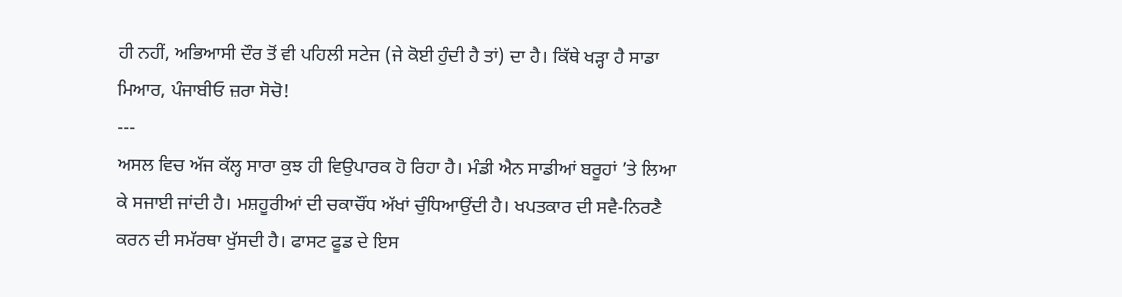ਹੀ ਨਹੀਂ, ਅਭਿਆਸੀ ਦੌਰ ਤੋਂ ਵੀ ਪਹਿਲੀ ਸਟੇਜ (ਜੇ ਕੋਈ ਹੁੰਦੀ ਹੈ ਤਾਂ) ਦਾ ਹੈ। ਕਿੱਥੇ ਖੜ੍ਹਾ ਹੈ ਸਾਡਾ ਮਿਆਰ, ਪੰਜਾਬੀਓ ਜ਼ਰਾ ਸੋਚੋ!
---
ਅਸਲ ਵਿਚ ਅੱਜ ਕੱਲ੍ਹ ਸਾਰਾ ਕੁਝ ਹੀ ਵਿਉਪਾਰਕ ਹੋ ਰਿਹਾ ਹੈ। ਮੰਡੀ ਐਨ ਸਾਡੀਆਂ ਬਰੂਹਾਂ ’ਤੇ ਲਿਆ ਕੇ ਸਜਾਈ ਜਾਂਦੀ ਹੈ। ਮਸ਼ਹੂਰੀਆਂ ਦੀ ਚਕਾਚੌਂਧ ਅੱਖਾਂ ਚੁੰਧਿਆਉਂਦੀ ਹੈ। ਖਪਤਕਾਰ ਦੀ ਸਵੈ-ਨਿਰਣੈ ਕਰਨ ਦੀ ਸਮੱਰਥਾ ਖੁੱਸਦੀ ਹੈ। ਫਾਸਟ ਫੂਡ ਦੇ ਇਸ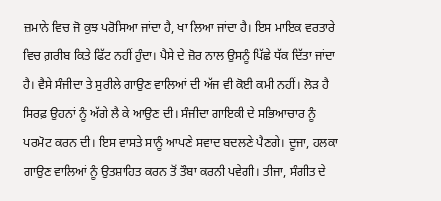ਜ਼ਮਾਨੇ ਵਿਚ ਜੋ ਕੁਝ ਪਰੋਸਿਆ ਜਾਂਦਾ ਹੈ, ਖਾ ਲਿਆ ਜਾਂਦਾ ਹੈ। ਇਸ ਮਾਇਕ ਵਰਤਾਰੇ ਵਿਚ ਗ਼ਰੀਬ ਕਿਤੇ ਫਿੱਟ ਨਹੀਂ ਹੁੰਦਾ। ਪੈਸੇ ਦੇ ਜ਼ੋਰ ਨਾਲ ਉਸਨੂੰ ਪਿੱਛੇ ਧੱਕ ਦਿੱਤਾ ਜਾਂਦਾ ਹੈ। ਵੈਸੇ ਸੰਜੀਦਾ ਤੇ ਸੁਰੀਲੇ ਗਾਉਣ ਵਾਲਿਆਂ ਦੀ ਅੱਜ ਵੀ ਕੋਈ ਕਮੀ ਨਹੀਂ। ਲੋੜ ਹੈ ਸਿਰਫ਼ ਉਹਨਾਂ ਨੂੰ ਅੱਗੇ ਲੈ ਕੇ ਆਉਣ ਦੀ। ਸੰਜੀਦਾ ਗਾਇਕੀ ਦੇ ਸਭਿਆਚਾਰ ਨੂੰ ਪਰਮੋਟ ਕਰਨ ਦੀ। ਇਸ ਵਾਸਤੇ ਸਾਨੂੰ ਆਪਣੇ ਸਵਾਦ ਬਦਲਣੇ ਪੈਣਗੇ। ਦੂਜਾ, ਹਲਕਾ ਗਾਉਣ ਵਾਲਿਆਂ ਨੂੰ ਉਤਸ਼ਾਹਿਤ ਕਰਨ ਤੋਂ ਤੌਬਾ ਕਰਨੀ ਪਵੇਗੀ। ਤੀਜਾ, ਸੰਗੀਤ ਦੇ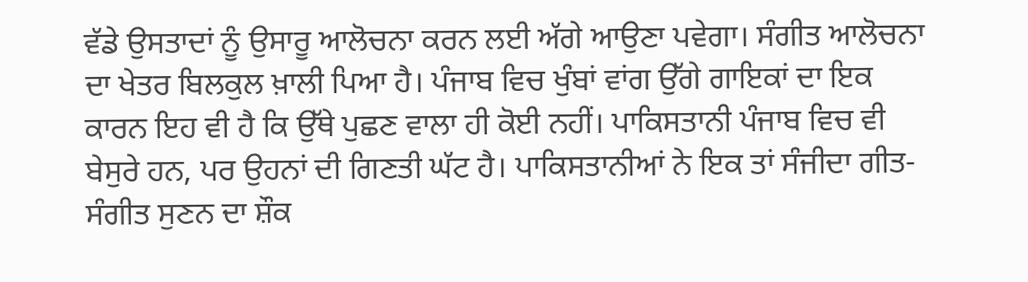ਵੱਡੇ ਉਸਤਾਦਾਂ ਨੂੰ ਉਸਾਰੂ ਆਲੋਚਨਾ ਕਰਨ ਲਈ ਅੱਗੇ ਆਉਣਾ ਪਵੇਗਾ। ਸੰਗੀਤ ਆਲੋਚਨਾ ਦਾ ਖੇਤਰ ਬਿਲਕੁਲ ਖ਼ਾਲੀ ਪਿਆ ਹੈ। ਪੰਜਾਬ ਵਿਚ ਖੁੰਬਾਂ ਵਾਂਗ ਉੱਗੇ ਗਾਇਕਾਂ ਦਾ ਇਕ ਕਾਰਨ ਇਹ ਵੀ ਹੈ ਕਿ ਉੱਥੇ ਪੁਛਣ ਵਾਲਾ ਹੀ ਕੋਈ ਨਹੀਂ। ਪਾਕਿਸਤਾਨੀ ਪੰਜਾਬ ਵਿਚ ਵੀ ਬੇਸੁਰੇ ਹਨ, ਪਰ ਉਹਨਾਂ ਦੀ ਗਿਣਤੀ ਘੱਟ ਹੈ। ਪਾਕਿਸਤਾਨੀਆਂ ਨੇ ਇਕ ਤਾਂ ਸੰਜੀਦਾ ਗੀਤ-ਸੰਗੀਤ ਸੁਣਨ ਦਾ ਸ਼ੌਕ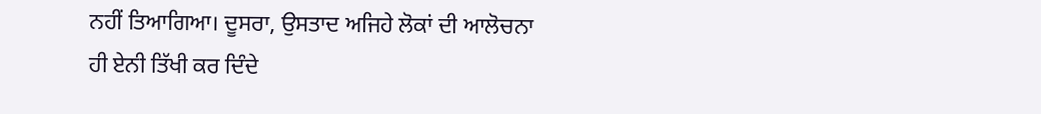ਨਹੀਂ ਤਿਆਗਿਆ। ਦੂਸਰਾ, ਉਸਤਾਦ ਅਜਿਹੇ ਲੋਕਾਂ ਦੀ ਆਲੋਚਨਾ ਹੀ ਏਨੀ ਤਿੱਖੀ ਕਰ ਦਿੰਦੇ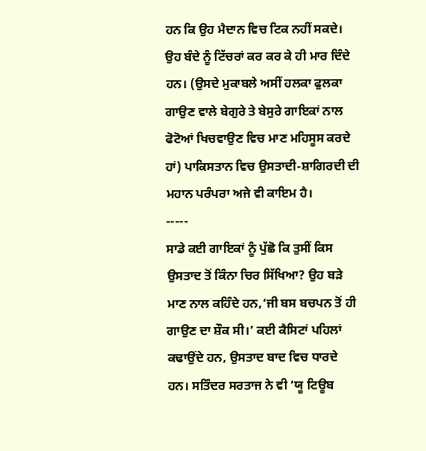ਹਨ ਕਿ ਉਹ ਮੈਦਾਨ ਵਿਚ ਟਿਕ ਨਹੀਂ ਸਕਦੇ। ਉਹ ਬੰਦੇ ਨੂੰ ਟਿੱਚਰਾਂ ਕਰ ਕਰ ਕੇ ਹੀ ਮਾਰ ਦਿੰਦੇ ਹਨ। (ਉਸਦੇ ਮੁਕਾਬਲੇ ਅਸੀਂ ਹਲਕਾ ਫੁਲਕਾ ਗਾਉਣ ਵਾਲੇ ਬੇਗੁਰੇ ਤੇ ਬੇਸੁਰੇ ਗਾਇਕਾਂ ਨਾਲ ਫੋਟੋਆਂ ਖਿਚਵਾਉਣ ਵਿਚ ਮਾਣ ਮਹਿਸੂਸ ਕਰਦੇ ਹਾਂ) ਪਾਕਿਸਤਾਨ ਵਿਚ ਉਸਤਾਦੀ-ਸ਼ਾਗਿਰਦੀ ਦੀ ਮਹਾਨ ਪਰੰਪਰਾ ਅਜੇ ਵੀ ਕਾਇਮ ਹੈ।
-----
ਸਾਡੇ ਕਈ ਗਾਇਕਾਂ ਨੂੰ ਪੁੱਛੋ ਕਿ ਤੁਸੀਂ ਕਿਸ ਉਸਤਾਦ ਤੋਂ ਕਿੰਨਾ ਚਿਰ ਸਿੱਖਿਆ? ਉਹ ਬੜੇ ਮਾਣ ਨਾਲ ਕਹਿੰਦੇ ਹਨ,‘ਜੀ ਬਸ ਬਚਪਨ ਤੋਂ ਹੀ ਗਾਉਣ ਦਾ ਸ਼ੌਕ ਸੀ।’ ਕਈ ਕੈਸਿਟਾਂ ਪਹਿਲਾਂ ਕਢਾਉਂਦੇ ਹਨ, ਉਸਤਾਦ ਬਾਦ ਵਿਚ ਧਾਰਦੇ ਹਨ। ਸਤਿੰਦਰ ਸਰਤਾਜ ਨੇ ਵੀ ‘ਯੂ ਟਿਊਬ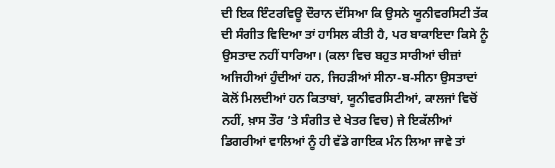ਦੀ ਇਕ ਇੰਟਰਵਿਊ ਦੌਰਾਨ ਦੱਸਿਆ ਕਿ ਉਸਨੇ ਯੂਨੀਵਰਸਿਟੀ ਤੱਕ ਦੀ ਸੰਗੀਤ ਵਿਦਿਆ ਤਾਂ ਹਾਸਿਲ ਕੀਤੀ ਹੈ, ਪਰ ਬਾਕਾਇਦਾ ਕਿਸੇ ਨੂੰ ਉਸਤਾਦ ਨਹੀਂ ਧਾਰਿਆ। (ਕਲਾ ਵਿਚ ਬਹੁਤ ਸਾਰੀਆਂ ਚੀਜ਼ਾਂ ਅਜਿਹੀਆਂ ਹੁੰਦੀਆਂ ਹਨ, ਜਿਹੜੀਆਂ ਸੀਨਾ-ਬ-ਸੀਨਾ ਉਸਤਾਦਾਂ ਕੋਲੋਂ ਮਿਲਦੀਆਂ ਹਨ ਕਿਤਾਬਾਂ, ਯੂਨੀਵਰਸਿਟੀਆਂ, ਕਾਲਜਾਂ ਵਿਚੋਂ ਨਹੀਂ, ਖ਼ਾਸ ਤੌਰ ’ਤੇ ਸੰਗੀਤ ਦੇ ਖੇਤਰ ਵਿਚ) ਜੇ ਇਕੱਲੀਆਂ ਡਿਗਰੀਆਂ ਵਾਲਿਆਂ ਨੂੰ ਹੀ ਵੱਡੇ ਗਾਇਕ ਮੰਨ ਲਿਆ ਜਾਵੇ ਤਾਂ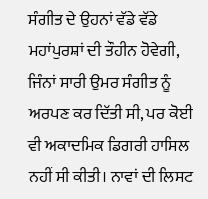ਸੰਗੀਤ ਦੇ ਉਹਨਾਂ ਵੱਡੇ ਵੱਡੇ ਮਹਾਂਪੁਰਸ਼ਾਂ ਦੀ ਤੌਹੀਨ ਹੋਵੇਗੀ, ਜਿੰਨਾਂ ਸਾਰੀ ਉਮਰ ਸੰਗੀਤ ਨੂੰ ਅਰਪਣ ਕਰ ਦਿੱਤੀ ਸੀ, ਪਰ ਕੋਈ ਵੀ ਅਕਾਦਮਿਕ ਡਿਗਰੀ ਹਾਸਿਲ ਨਹੀਂ ਸੀ ਕੀਤੀ। ਨਾਵਾਂ ਦੀ ਲਿਸਟ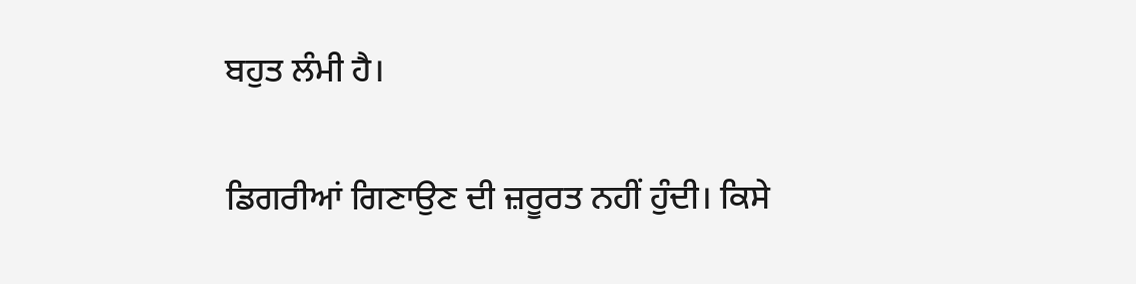ਬਹੁਤ ਲੰਮੀ ਹੈ।

ਡਿਗਰੀਆਂ ਗਿਣਾਉਣ ਦੀ ਜ਼ਰੂਰਤ ਨਹੀਂ ਹੁੰਦੀ। ਕਿਸੇ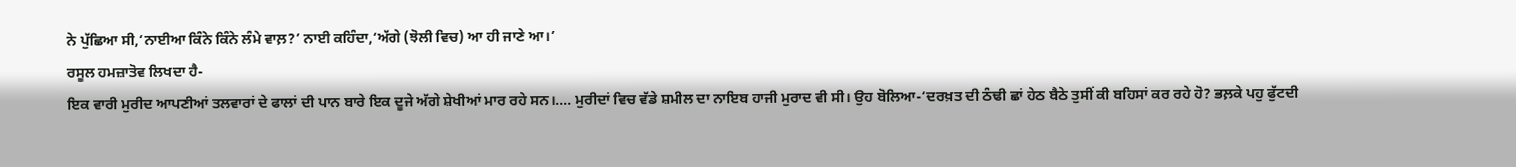ਨੇ ਪੁੱਛਿਆ ਸੀ,‘ਨਾਈਆ ਕਿੰਨੇ ਕਿੰਨੇ ਲੰਮੇ ਵਾਲ਼?’ ਨਾਈ ਕਹਿੰਦਾ,‘ਅੱਗੇ (ਝੋਲੀ ਵਿਚ) ਆ ਹੀ ਜਾਣੇ ਆ।’
ਰਸੂਲ ਹਮਜ਼ਾਤੋਵ ਲਿਖਦਾ ਹੈ-
ਇਕ ਵਾਰੀ ਮੁਰੀਦ ਆਪਣੀਆਂ ਤਲਵਾਰਾਂ ਦੇ ਫਾਲਾਂ ਦੀ ਪਾਨ ਬਾਰੇ ਇਕ ਦੂਜੇ ਅੱਗੇ ਸ਼ੇਖੀਆਂ ਮਾਰ ਰਹੇ ਸਨ।.... ਮੁਰੀਦਾਂ ਵਿਚ ਵੱਡੇ ਸ਼ਮੀਲ ਦਾ ਨਾਇਬ ਹਾਜੀ ਮੁਰਾਦ ਵੀ ਸੀ। ਉਹ ਬੋਲਿਆ-‘ਦਰਖ਼ਤ ਦੀ ਠੰਢੀ ਛਾਂ ਹੇਠ ਬੈਠੇ ਤੁਸੀਂ ਕੀ ਬਹਿਸਾਂ ਕਰ ਰਹੇ ਹੋ? ਭਲ਼ਕੇ ਪਹੁ ਫੁੱਟਦੀ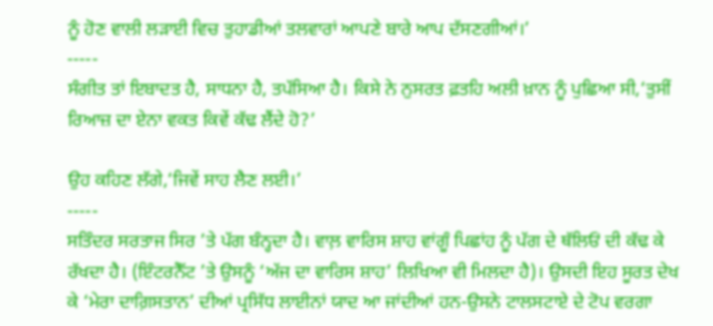ਨੂੰ ਹੋਣ ਵਾਲੀ ਲੜਾਈ ਵਿਚ ਤੁਹਾਡੀਆਂ ਤਲਵਾਰਾਂ ਆਪਣੇ ਬਾਰੇ ਆਪ ਦੱਸਣਗੀਆਂ।’
-----
ਸੰਗੀਤ ਤਾਂ ਇਬਾਦਤ ਹੈ, ਸਾਧਨਾ ਹੈ, ਤਪੱਸਿਆ ਹੈ। ਕਿਸੇ ਨੇ ਨੁਸਰਤ ਫ਼ਤਹਿ ਅਲੀ ਖ਼ਾਨ ਨੂੰ ਪੁਛਿਆ ਸੀ,‘ਤੁਸੀਂ ਰਿਆਜ਼ ਦਾ ਏਨਾ ਵਕਤ ਕਿਵੇਂ ਕੱਢ ਲੈਂਦੇ ਹੋ?’

ਉਹ ਕਹਿਣ ਲੱਗੇ,‘ਜਿਵੇਂ ਸਾਹ ਲੈਣ ਲਈ।’
-----
ਸਤਿੰਦਰ ਸਰਤਾਜ ਸਿਰ ’ਤੇ ਪੱਗ ਬੰਨ੍ਹਦਾ ਹੈ। ਵਾਲ਼ ਵਾਰਿਸ ਸ਼ਾਹ ਵਾਂਗੂੰ ਪਿਛਾਂਹ ਨੂੰ ਪੱਗ ਦੇ ਥੱਲਿਓਂ ਦੀ ਕੱਢ ਕੇ ਰੱਖਦਾ ਹੈ। (ਇੰਟਰਨੈੱਟ ’ਤੇ ਉਸਨੂੰ ‘ਅੱਜ ਦਾ ਵਾਰਿਸ ਸ਼ਾਹ’ ਲਿਖਿਆ ਵੀ ਮਿਲਦਾ ਹੈ)। ਉਸਦੀ ਇਹ ਸੂਰਤ ਦੇਖ ਕੇ ‘ਮੇਰਾ ਦਾਗ਼ਿਸਤਾਨ’ ਦੀਆਂ ਪ੍ਰਸਿੱਧ ਲਾਈਨਾਂ ਯਾਦ ਆ ਜਾਂਦੀਆਂ ਹਨ-ਉਸਨੇ ਟਾਲਸਟਾਏ ਦੇ ਟੋਪ ਵਰਗਾ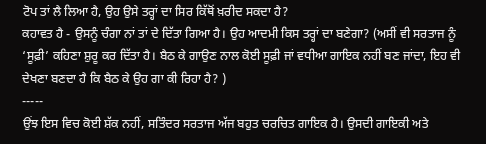ਟੋਪ ਤਾਂ ਲੈ ਲਿਆ ਹੈ, ਉਹ ਉਸੇ ਤਰ੍ਹਾਂ ਦਾ ਸਿਰ ਕਿੱਥੋਂ ਖ਼ਰੀਦ ਸਕਦਾ ਹੈ?
ਕਹਾਵਤ ਹੈ - ਉਸਨੂੰ ਚੰਗਾ ਨਾਂ ਤਾਂ ਦੇ ਦਿੱਤਾ ਗਿਆ ਹੈ। ਉਹ ਆਦਮੀ ਕਿਸ ਤਰ੍ਹਾਂ ਦਾ ਬਣੇਗਾ? (ਅਸੀਂ ਵੀ ਸਰਤਾਜ ਨੂੰ ‘ਸੂਫ਼ੀ’ ਕਹਿਣਾ ਸ਼ੁਰੂ ਕਰ ਦਿੱਤਾ ਹੈ। ਬੈਠ ਕੇ ਗਾਉਣ ਨਾਲ ਕੋਈ ਸੂਫ਼ੀ ਜਾਂ ਵਧੀਆ ਗਾਇਕ ਨਹੀਂ ਬਣ ਜਾਂਦਾ, ਇਹ ਵੀ ਦੇਖਣਾ ਬਣਦਾ ਹੈ ਕਿ ਬੈਠ ਕੇ ਉਹ ਗਾ ਕੀ ਰਿਹਾ ਹੈ? )
-----
ਉਂਝ ਇਸ ਵਿਚ ਕੋਈ ਸ਼ੱਕ ਨਹੀਂ, ਸਤਿੰਦਰ ਸਰਤਾਜ ਅੱਜ ਬਹੁਤ ਚਰਚਿਤ ਗਾਇਕ ਹੈ। ਉਸਦੀ ਗਾਇਕੀ ਅਤੇ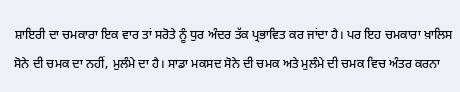ਸ਼ਾਇਰੀ ਦਾ ਚਮਕਾਰਾ ਇਕ ਵਾਰ ਤਾਂ ਸਰੋਤੇ ਨੂੰ ਧੁਰ ਅੰਦਰ ਤੱਕ ਪ੍ਰਭਾਵਿਤ ਕਰ ਜਾਂਦਾ ਹੈ। ਪਰ ਇਹ ਚਮਕਾਰਾ ਖ਼ਾਲਿਸ ਸੋਨੇ ਦੀ ਚਮਕ ਦਾ ਨਹੀਂ, ਮੁਲੰਮੇ ਦਾ ਹੈ। ਸਾਡਾ ਮਕਸਦ ਸੋਨੇ ਦੀ ਚਮਕ ਅਤੇ ਮੁਲੰਮੇ ਦੀ ਚਮਕ ਵਿਚ ਅੰਤਰ ਕਰਨਾ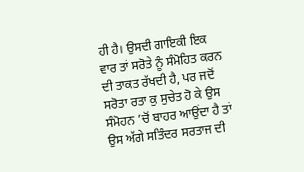ਹੀ ਹੈ। ਉਸਦੀ ਗਾਇਕੀ ਇਕ ਵਾਰ ਤਾਂ ਸਰੋਤੇ ਨੂੰ ਸੰਮੋਹਿਤ ਕਰਨ ਦੀ ਤਾਕਤ ਰੱਖਦੀ ਹੈ, ਪਰ ਜਦੋਂ ਸਰੋਤਾ ਰਤਾ ਕੁ ਸੁਚੇਤ ਹੋ ਕੇ ਉਸ ਸੰਮੋਹਨ ’ਚੋਂ ਬਾਹਰ ਆਉਂਦਾ ਹੈ ਤਾਂ ਉਸ ਅੱਗੇ ਸਤਿੰਦਰ ਸਰਤਾਜ ਦੀ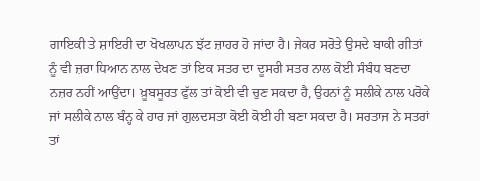ਗਾਇਕੀ ਤੇ ਸ਼ਾਇਰੀ ਦਾ ਖੋਖਲਾਪਨ ਝੱਟ ਜ਼ਾਹਰ ਹੋ ਜਾਂਦਾ ਹੈ। ਜੇਕਰ ਸਰੋਤੇ ਉਸਦੇ ਬਾਕੀ ਗੀਤਾਂ ਨੂੰ ਵੀ ਜ਼ਰਾ ਧਿਆਨ ਨਾਲ ਦੇਖਣ ਤਾਂ ਇਕ ਸਤਰ ਦਾ ਦੂਸਰੀ ਸਤਰ ਨਾਲ ਕੋਈ ਸੰਬੰਧ ਬਣਦਾ ਨਜ਼ਰ ਨਹੀਂ ਆਉਂਦਾ। ਖ਼ੂਬਸੂਰਤ ਫੁੱਲ ਤਾਂ ਕੋਈ ਵੀ ਚੁਣ ਸਕਦਾ ਹੈ, ਉਹਨਾਂ ਨੂੰ ਸਲੀਕੇ ਨਾਲ ਪਰੋਕੇ ਜਾਂ ਸਲੀਕੇ ਨਾਲ ਬੰਨ੍ਹ ਕੇ ਹਾਰ ਜਾਂ ਗੁਲਦਸਤਾ ਕੋਈ ਕੋਈ ਹੀ ਬਣਾ ਸਕਦਾ ਹੈ। ਸਰਤਾਜ ਨੇ ਸਤਰਾਂ ਤਾਂ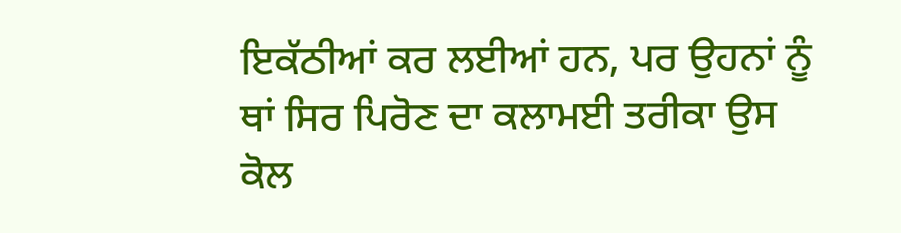ਇਕੱਠੀਆਂ ਕਰ ਲਈਆਂ ਹਨ, ਪਰ ਉਹਨਾਂ ਨੂੰ ਥਾਂ ਸਿਰ ਪਿਰੋਣ ਦਾ ਕਲਾਮਈ ਤਰੀਕਾ ਉਸ ਕੋਲ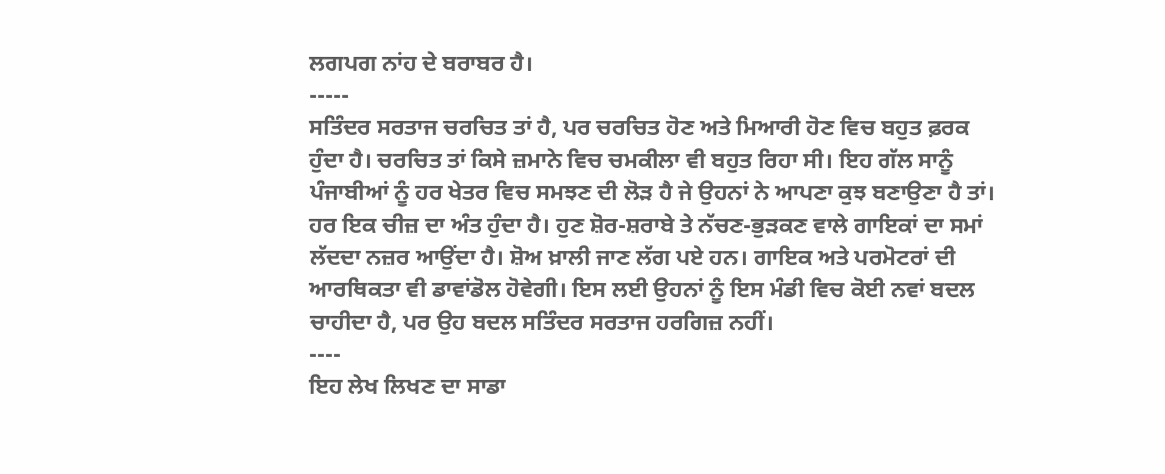ਲਗਪਗ ਨਾਂਹ ਦੇ ਬਰਾਬਰ ਹੈ।
-----
ਸਤਿੰਦਰ ਸਰਤਾਜ ਚਰਚਿਤ ਤਾਂ ਹੈ, ਪਰ ਚਰਚਿਤ ਹੋਣ ਅਤੇ ਮਿਆਰੀ ਹੋਣ ਵਿਚ ਬਹੁਤ ਫ਼ਰਕ ਹੁੰਦਾ ਹੈ। ਚਰਚਿਤ ਤਾਂ ਕਿਸੇ ਜ਼ਮਾਨੇ ਵਿਚ ਚਮਕੀਲਾ ਵੀ ਬਹੁਤ ਰਿਹਾ ਸੀ। ਇਹ ਗੱਲ ਸਾਨੂੰ ਪੰਜਾਬੀਆਂ ਨੂੰ ਹਰ ਖੇਤਰ ਵਿਚ ਸਮਝਣ ਦੀ ਲੋੜ ਹੈ ਜੇ ਉਹਨਾਂ ਨੇ ਆਪਣਾ ਕੁਝ ਬਣਾਉਣਾ ਹੈ ਤਾਂ। ਹਰ ਇਕ ਚੀਜ਼ ਦਾ ਅੰਤ ਹੁੰਦਾ ਹੈ। ਹੁਣ ਸ਼ੋਰ-ਸ਼ਰਾਬੇ ਤੇ ਨੱਚਣ-ਭੁੜਕਣ ਵਾਲੇ ਗਾਇਕਾਂ ਦਾ ਸਮਾਂ ਲੱਦਦਾ ਨਜ਼ਰ ਆਉਂਦਾ ਹੈ। ਸ਼ੋਅ ਖ਼ਾਲੀ ਜਾਣ ਲੱਗ ਪਏ ਹਨ। ਗਾਇਕ ਅਤੇ ਪਰਮੋਟਰਾਂ ਦੀ ਆਰਥਿਕਤਾ ਵੀ ਡਾਵਾਂਡੋਲ ਹੋਵੇਗੀ। ਇਸ ਲਈ ਉਹਨਾਂ ਨੂੰ ਇਸ ਮੰਡੀ ਵਿਚ ਕੋਈ ਨਵਾਂ ਬਦਲ ਚਾਹੀਦਾ ਹੈ, ਪਰ ਉਹ ਬਦਲ ਸਤਿੰਦਰ ਸਰਤਾਜ ਹਰਗਿਜ਼ ਨਹੀਂ।
----
ਇਹ ਲੇਖ ਲਿਖਣ ਦਾ ਸਾਡਾ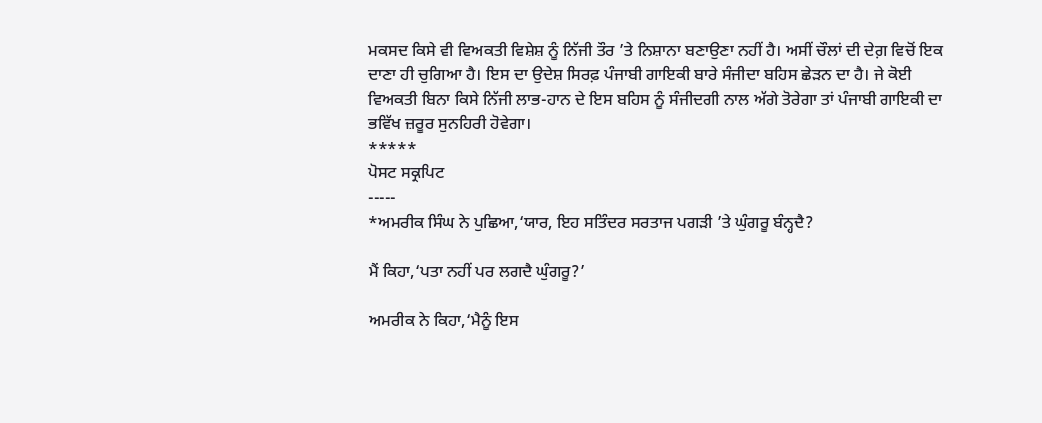ਮਕਸਦ ਕਿਸੇ ਵੀ ਵਿਅਕਤੀ ਵਿਸ਼ੇਸ਼ ਨੂੰ ਨਿੱਜੀ ਤੌਰ ’ਤੇ ਨਿਸ਼ਾਨਾ ਬਣਾਉਣਾ ਨਹੀਂ ਹੈ। ਅਸੀਂ ਚੌਲਾਂ ਦੀ ਦੇਗ਼ ਵਿਚੋਂ ਇਕ ਦਾਣਾ ਹੀ ਚੁਗਿਆ ਹੈ। ਇਸ ਦਾ ਉਦੇਸ਼ ਸਿਰਫ਼ ਪੰਜਾਬੀ ਗਾਇਕੀ ਬਾਰੇ ਸੰਜੀਦਾ ਬਹਿਸ ਛੇੜਨ ਦਾ ਹੈ। ਜੇ ਕੋਈ ਵਿਅਕਤੀ ਬਿਨਾ ਕਿਸੇ ਨਿੱਜੀ ਲਾਭ-ਹਾਨ ਦੇ ਇਸ ਬਹਿਸ ਨੂੰ ਸੰਜੀਦਗੀ ਨਾਲ ਅੱਗੇ ਤੋਰੇਗਾ ਤਾਂ ਪੰਜਾਬੀ ਗਾਇਕੀ ਦਾ ਭਵਿੱਖ ਜ਼ਰੂਰ ਸੁਨਹਿਰੀ ਹੋਵੇਗਾ।
*****
ਪੋਸਟ ਸਕ੍ਰਪਿਟ
-----
*ਅਮਰੀਕ ਸਿੰਘ ਨੇ ਪੁਛਿਆ,‘ਯਾਰ, ਇਹ ਸਤਿੰਦਰ ਸਰਤਾਜ ਪਗੜੀ ’ਤੇ ਘੁੰਗਰੂ ਬੰਨ੍ਹਦੈ?

ਮੈਂ ਕਿਹਾ,‘ਪਤਾ ਨਹੀਂ ਪਰ ਲਗਦੈ ਘੁੰਗਰੂ?’

ਅਮਰੀਕ ਨੇ ਕਿਹਾ,‘ਮੈਨੂੰ ਇਸ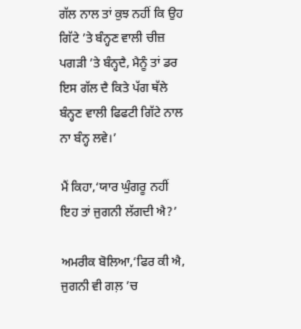ਗੱਲ ਨਾਲ ਤਾਂ ਕੁਝ ਨਹੀਂ ਕਿ ਉਹ ਗਿੱਟੇ ’ਤੇ ਬੰਨ੍ਹਣ ਵਾਲੀ ਚੀਜ਼ ਪਗੜੀ ’ਤੇ ਬੰਨ੍ਹਦੈ, ਮੈਨੂੰ ਤਾਂ ਡਰ ਇਸ ਗੱਲ ਦੈ ਕਿਤੇ ਪੱਗ ਥੱਲੇ ਬੰਨ੍ਹਣ ਵਾਲੀ ਫਿਫਟੀ ਗਿੱਟੇ ਨਾਲ ਨਾ ਬੰਨ੍ਹ ਲਵੇ।’

ਮੈਂ ਕਿਹਾ,‘ਯਾਰ ਘੁੰਗਰੂ ਨਹੀਂ ਇਹ ਤਾਂ ਜੁਗਨੀ ਲੱਗਦੀ ਐ?’

ਅਮਰੀਕ ਬੋਲਿਆ,‘ਫਿਰ ਕੀ ਐ, ਜੁਗਨੀ ਵੀ ਗਲ਼ ’ਚ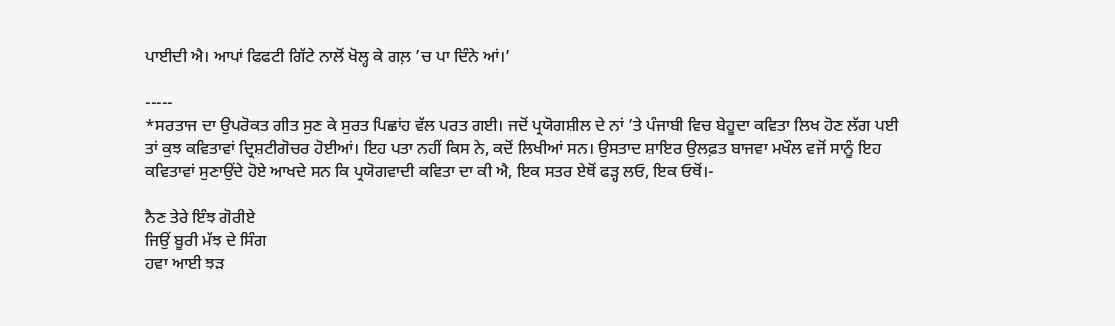ਪਾਈਦੀ ਐ। ਆਪਾਂ ਫਿਫਟੀ ਗਿੱਟੇ ਨਾਲੋਂ ਖੋਲ੍ਹ ਕੇ ਗਲ਼ ’ਚ ਪਾ ਦਿੰਨੇ ਆਂ।’

-----
*ਸਰਤਾਜ ਦਾ ਉਪਰੋਕਤ ਗੀਤ ਸੁਣ ਕੇ ਸੁਰਤ ਪਿਛਾਂਹ ਵੱਲ ਪਰਤ ਗਈ। ਜਦੋਂ ਪ੍ਰਯੋਗਸ਼ੀਲ ਦੇ ਨਾਂ ’ਤੇ ਪੰਜਾਬੀ ਵਿਚ ਬੇਹੂਦਾ ਕਵਿਤਾ ਲਿਖ ਹੋਣ ਲੱਗ ਪਈ ਤਾਂ ਕੁਝ ਕਵਿਤਾਵਾਂ ਦ੍ਰਿਸ਼ਟੀਗੋਚਰ ਹੋਈਆਂ। ਇਹ ਪਤਾ ਨਹੀਂ ਕਿਸ ਨੇ, ਕਦੋਂ ਲਿਖੀਆਂ ਸਨ। ਉਸਤਾਦ ਸ਼ਾਇਰ ਉਲਫ਼ਤ ਬਾਜਵਾ ਮਖੌਲ ਵਜੋਂ ਸਾਨੂੰ ਇਹ ਕਵਿਤਾਵਾਂ ਸੁਣਾਉਂਦੇ ਹੋਏ ਆਖਦੇ ਸਨ ਕਿ ਪ੍ਰਯੋਗਵਾਦੀ ਕਵਿਤਾ ਦਾ ਕੀ ਐ, ਇਕ ਸਤਰ ਏਥੋਂ ਫੜ੍ਹ ਲਓ, ਇਕ ਓਥੋਂ।-

ਨੈਣ ਤੇਰੇ ਇੰਝ ਗੋਰੀਏ
ਜਿਉਂ ਬੂਰੀ ਮੱਝ ਦੇ ਸਿੰਗ
ਹਵਾ ਆਈ ਝੜ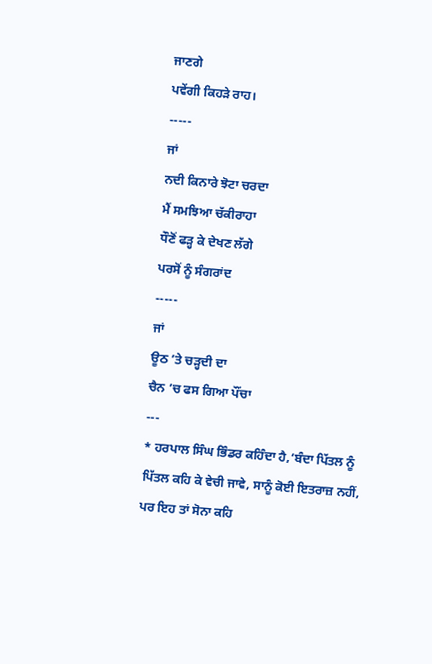ਜਾਣਗੇ
ਪਵੇਂਗੀ ਕਿਹੜੇ ਰਾਹ।
-----
ਜਾਂ
ਨਦੀ ਕਿਨਾਰੇ ਝੋਟਾ ਚਰਦਾ
ਮੈਂ ਸਮਝਿਆ ਚੱਕੀਰਾਹਾ
ਧੌਣੋਂ ਫੜ੍ਹ ਕੇ ਦੇਖਣ ਲੱਗੇ
ਪਰਸੋਂ ਨੂੰ ਸੰਗਰਾਂਦ
-----
ਜਾਂ
ਊਠ ’ਤੇ ਚੜ੍ਹਦੀ ਦਾ
ਚੈਨ ’ਚ ਫਸ ਗਿਆ ਪੌਂਚਾ
---
* ਹਰਪਾਲ ਸਿੰਘ ਭਿੰਡਰ ਕਹਿੰਦਾ ਹੈ,‘ਬੰਦਾ ਪਿੱਤਲ ਨੂੰ ਪਿੱਤਲ ਕਹਿ ਕੇ ਵੇਚੀ ਜਾਵੇ, ਸਾਨੂੰ ਕੋਈ ਇਤਰਾਜ਼ ਨਹੀਂ, ਪਰ ਇਹ ਤਾਂ ਸੋਨਾ ਕਹਿ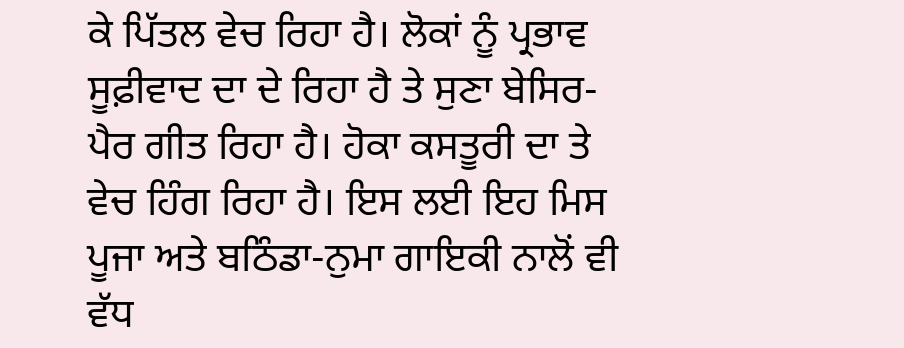ਕੇ ਪਿੱਤਲ ਵੇਚ ਰਿਹਾ ਹੈ। ਲੋਕਾਂ ਨੂੰ ਪ੍ਰਭਾਵ ਸੂਫ਼ੀਵਾਦ ਦਾ ਦੇ ਰਿਹਾ ਹੈ ਤੇ ਸੁਣਾ ਬੇਸਿਰ-ਪੈਰ ਗੀਤ ਰਿਹਾ ਹੈ। ਹੋਕਾ ਕਸਤੂਰੀ ਦਾ ਤੇ ਵੇਚ ਹਿੰਗ ਰਿਹਾ ਹੈ। ਇਸ ਲਈ ਇਹ ਮਿਸ ਪੂਜਾ ਅਤੇ ਬਠਿੰਡਾ-ਨੁਮਾ ਗਾਇਕੀ ਨਾਲੋਂ ਵੀ ਵੱਧ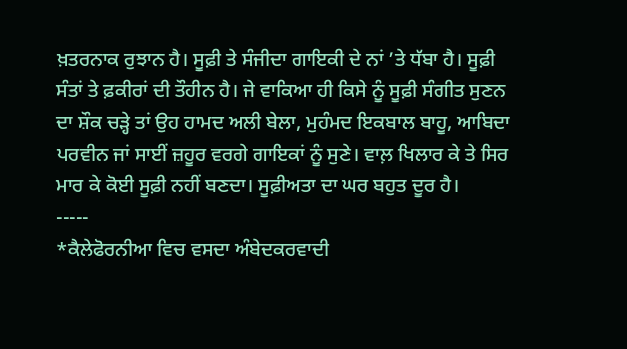ਖ਼ਤਰਨਾਕ ਰੁਝਾਨ ਹੈ। ਸੂਫ਼ੀ ਤੇ ਸੰਜੀਦਾ ਗਾਇਕੀ ਦੇ ਨਾਂ ’ਤੇ ਧੱਬਾ ਹੈ। ਸੂਫ਼ੀ ਸੰਤਾਂ ਤੇ ਫ਼ਕੀਰਾਂ ਦੀ ਤੌਹੀਨ ਹੈ। ਜੇ ਵਾਕਿਆ ਹੀ ਕਿਸੇ ਨੂੰ ਸੂਫ਼ੀ ਸੰਗੀਤ ਸੁਣਨ ਦਾ ਸ਼ੌਕ ਚੜ੍ਹੇ ਤਾਂ ਉਹ ਹਾਮਦ ਅਲੀ ਬੇਲਾ, ਮੁਹੰਮਦ ਇਕਬਾਲ ਬਾਹੂ, ਆਬਿਦਾ ਪਰਵੀਨ ਜਾਂ ਸਾਈਂ ਜ਼ਹੂਰ ਵਰਗੇ ਗਾਇਕਾਂ ਨੂੰ ਸੁਣੇ। ਵਾਲ਼ ਖਿਲਾਰ ਕੇ ਤੇ ਸਿਰ ਮਾਰ ਕੇ ਕੋਈ ਸੂਫ਼ੀ ਨਹੀਂ ਬਣਦਾ। ਸੂਫ਼ੀਅਤਾ ਦਾ ਘਰ ਬਹੁਤ ਦੂਰ ਹੈ।
-----
*ਕੈਲੇਫੋਰਨੀਆ ਵਿਚ ਵਸਦਾ ਅੰਬੇਦਕਰਵਾਦੀ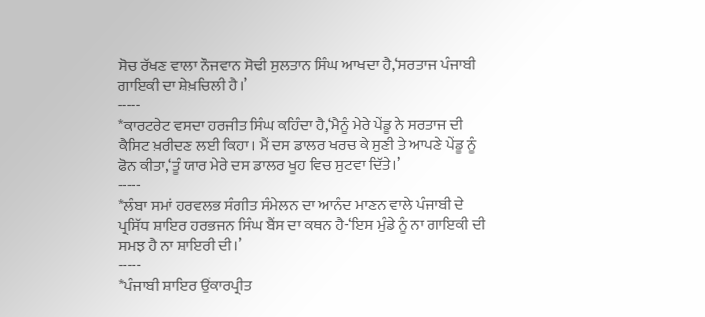ਸੋਚ ਰੱਖਣ ਵਾਲਾ ਨੌਜਵਾਨ ਸੋਢੀ ਸੁਲਤਾਨ ਸਿੰਘ ਆਖਦਾ ਹੈ,‘ਸਰਤਾਜ ਪੰਜਾਬੀ ਗਾਇਕੀ ਦਾ ਸ਼ੇਖ਼ਚਿਲੀ ਹੈ।’
-----
*ਕਾਰਟਰੇਟ ਵਸਦਾ ਹਰਜੀਤ ਸਿੰਘ ਕਹਿੰਦਾ ਹੈ,‘ਮੈਨੂੰ ਮੇਰੇ ਪੇਂਡੂ ਨੇ ਸਰਤਾਜ ਦੀ ਕੈਸਿਟ ਖ਼ਰੀਦਣ ਲਈ ਕਿਹਾ। ਮੈਂ ਦਸ ਡਾਲਰ ਖਰਚ ਕੇ ਸੁਣੀ ਤੇ ਆਪਣੇ ਪੇਂਡੂ ਨੂੰ ਫੋਨ ਕੀਤਾ,‘ਤੂੰ ਯਾਰ ਮੇਰੇ ਦਸ ਡਾਲਰ ਖੂਹ ਵਿਚ ਸੁਟਵਾ ਦਿੱਤੇ।’
-----
*ਲੰਬਾ ਸਮਾਂ ਹਰਵਲਭ ਸੰਗੀਤ ਸੰਮੇਲਨ ਦਾ ਆਨੰਦ ਮਾਣਨ ਵਾਲੇ ਪੰਜਾਬੀ ਦੇ ਪ੍ਰਸਿੱਧ ਸ਼ਾਇਰ ਹਰਭਜਨ ਸਿੰਘ ਬੈਂਸ ਦਾ ਕਥਨ ਹੈ-‘ਇਸ ਮੁੰਡੇ ਨੂੰ ਨਾ ਗਾਇਕੀ ਦੀ ਸਮਝ ਹੈ ਨਾ ਸ਼ਾਇਰੀ ਦੀ।’
-----
*ਪੰਜਾਬੀ ਸ਼ਾਇਰ ਉਂਕਾਰਪ੍ਰੀਤ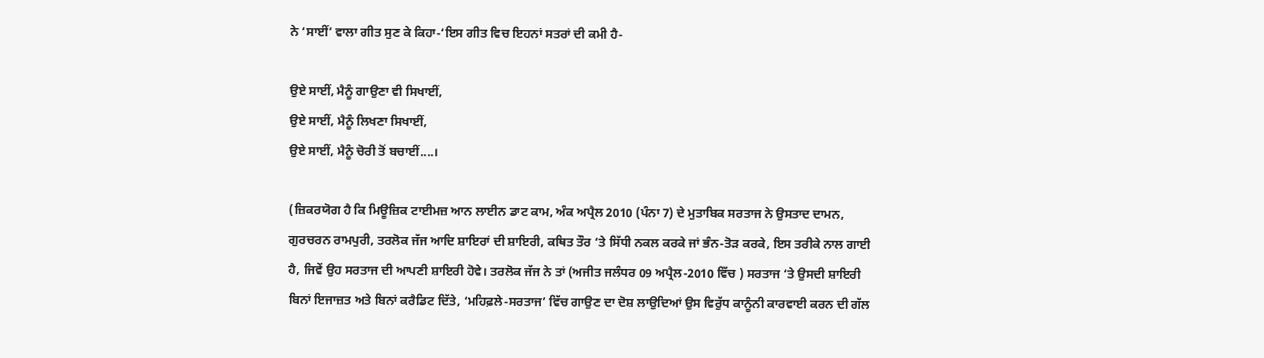ਨੇ ‘ਸਾਈਂ’ ਵਾਲਾ ਗੀਤ ਸੁਣ ਕੇ ਕਿਹਾ-‘ਇਸ ਗੀਤ ਵਿਚ ਇਹਨਾਂ ਸਤਰਾਂ ਦੀ ਕਮੀ ਹੈ-

ਉਏ ਸਾਈਂ, ਮੈਨੂੰ ਗਾਉਣਾ ਵੀ ਸਿਖਾਈਂ,
ਉਏ ਸਾਈਂ, ਮੈਨੂੰ ਲਿਖਣਾ ਸਿਖਾਈਂ,
ਉਏ ਸਾਈਂ, ਮੈਨੂੰ ਚੋਰੀ ਤੋਂ ਬਚਾਈਂ....।

(ਜ਼ਿਕਰਯੋਗ ਹੈ ਕਿ ਮਿਊਜ਼ਿਕ ਟਾਈਮਜ਼ ਆਨ ਲਾਈਨ ਡਾਟ ਕਾਮ, ਅੰਕ ਅਪ੍ਰੈਲ 2010 (ਪੰਨਾ 7) ਦੇ ਮੁਤਾਬਿਕ ਸਰਤਾਜ ਨੇ ਉਸਤਾਦ ਦਾਮਨ, ਗੁਰਚਰਨ ਰਾਮਪੁਰੀ, ਤਰਲੋਕ ਜੱਜ ਆਦਿ ਸ਼ਾਇਰਾਂ ਦੀ ਸ਼ਾਇਰੀ, ਕਥਿਤ ਤੌਰ ‘ਤੇ ਸਿੱਧੀ ਨਕਲ ਕਰਕੇ ਜਾਂ ਭੰਨ-ਤੋੜ ਕਰਕੇ, ਇਸ ਤਰੀਕੇ ਨਾਲ ਗਾਈ ਹੈ, ਜਿਵੇਂ ਉਹ ਸਰਤਾਜ ਦੀ ਆਪਣੀ ਸ਼ਾਇਰੀ ਹੋਵੇ। ਤਰਲੋਕ ਜੱਜ ਨੇ ਤਾਂ (ਅਜੀਤ ਜਲੰਧਰ 09 ਅਪ੍ਰੈਲ-2010 ਵਿੱਚ ) ਸਰਤਾਜ ‘ਤੇ ਉਸਦੀ ਸ਼ਾਇਰੀ ਬਿਨਾਂ ਇਜਾਜ਼ਤ ਅਤੇ ਬਿਨਾਂ ਕਰੈਡਿਟ ਦਿੱਤੇ, ‘ਮਹਿਫ਼ਲੇ-ਸਰਤਾਜ’ ਵਿੱਚ ਗਾਉਣ ਦਾ ਦੋਸ਼ ਲਾਉਦਿਆਂ ਉਸ ਵਿਰੁੱਧ ਕਾਨੂੰਨੀ ਕਾਰਵਾਈ ਕਰਨ ਦੀ ਗੱਲ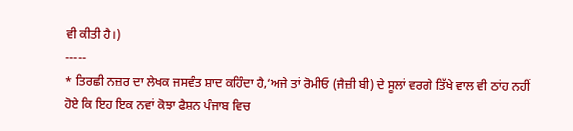ਵੀ ਕੀਤੀ ਹੈ।)
-----
* ਤਿਰਛੀ ਨਜ਼ਰ ਦਾ ਲੇਖਕ ਜਸਵੰਤ ਸ਼ਾਦ ਕਹਿੰਦਾ ਹੈ,‘ਅਜੇ ਤਾਂ ਰੋਮੀਓ (ਜੈਜ਼ੀ ਬੀ) ਦੇ ਸੂਲਾਂ ਵਰਗੇ ਤਿੱਖੇ ਵਾਲ ਵੀ ਠਾਂਹ ਨਹੀਂ ਹੋਏ ਕਿ ਇਹ ਇਕ ਨਵਾਂ ਕੋਝਾ ਫੈਸ਼ਨ ਪੰਜਾਬ ਵਿਚ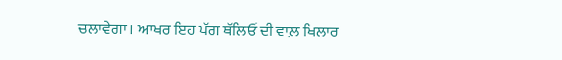ਚਲਾਵੇਗਾ। ਆਖਰ ਇਹ ਪੱਗ ਥੱਲਿਓਂ ਦੀ ਵਾਲ਼ ਖਿਲਾਰ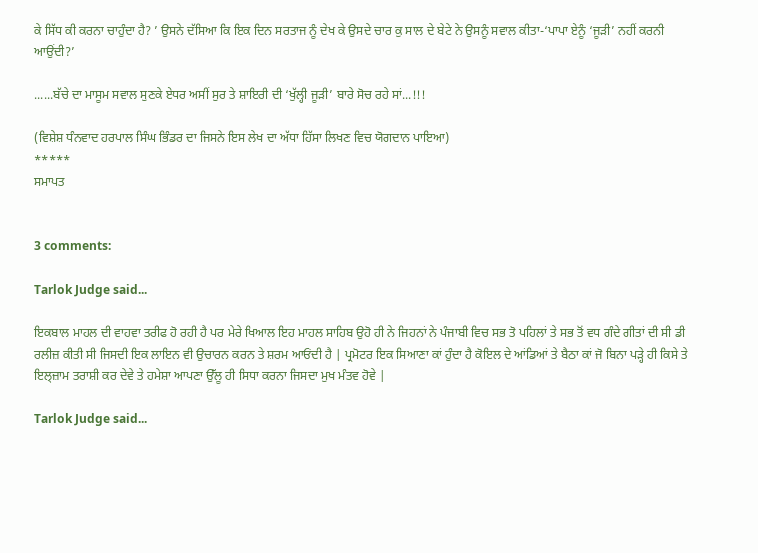ਕੇ ਸਿੱਧ ਕੀ ਕਰਨਾ ਚਾਹੁੰਦਾ ਹੈ? ’ ਉਸਨੇ ਦੱਸਿਆ ਕਿ ਇਕ ਦਿਨ ਸਰਤਾਜ ਨੂੰ ਦੇਖ ਕੇ ਉਸਦੇ ਚਾਰ ਕੁ ਸਾਲ ਦੇ ਬੇਟੇ ਨੇ ਉਸਨੂੰ ਸਵਾਲ ਕੀਤਾ-‘ਪਾਪਾ ਏਨੂੰ ‘ਜੂੜੀ’ ਨਹੀਂ ਕਰਨੀ ਆਉਂਦੀ?’

......ਬੱਚੇ ਦਾ ਮਾਸੂਮ ਸਵਾਲ ਸੁਣਕੇ ਏਧਰ ਅਸੀਂ ਸੁਰ ਤੇ ਸ਼ਾਇਰੀ ਦੀ ‘ਖੁੱਲ੍ਹੀ ਜੂੜੀ’ ਬਾਰੇ ਸੋਚ ਰਹੇ ਸਾਂ...!!!

(ਵਿਸ਼ੇਸ਼ ਧੰਨਵਾਦ ਹਰਪਾਲ ਸਿੰਘ ਭਿੰਡਰ ਦਾ ਜਿਸਨੇ ਇਸ ਲੇਖ ਦਾ ਅੱਧਾ ਹਿੱਸਾ ਲਿਖਣ ਵਿਚ ਯੋਗਦਾਨ ਪਾਇਆ)
*****
ਸਮਾਪਤ


3 comments:

Tarlok Judge said...

ਇਕਬਾਲ ਮਾਹਲ ਦੀ ਵਾਹਵਾ ਤਰੀਫ ਹੋ ਰਹੀ ਹੈ ਪਰ ਮੇਰੇ ਖਿਆਲ ਇਹ ਮਾਹਲ ਸਾਹਿਬ ਉਹੋ ਹੀ ਨੇ ਜਿਹਨਾਂ ਨੇ ਪੰਜਾਬੀ ਵਿਚ ਸਭ ਤੋ ਪਹਿਲਾਂ ਤੇ ਸਭ ਤੋਂ ਵਧ ਗੰਦੇ ਗੀਤਾਂ ਦੀ ਸੀ ਡੀ ਰਲੀਜ਼ ਕੀਤੀ ਸੀ ਜਿਸਦੀ ਇਕ ਲਾਇਨ ਵੀ ਉਚਾਰਨ ਕਰਨ ਤੇ ਸ਼ਰਮ ਆਓਂਦੀ ਹੈ | ਪ੍ਰਮੋਟਰ ਇਕ ਸਿਆਣਾ ਕਾਂ ਹੁੰਦਾ ਹੈ ਕੋਇਲ ਦੇ ਆਂਡਿਆਂ ਤੇ ਬੈਠਾ ਕਾਂ ਜੋ ਬਿਨਾ ਪੜ੍ਹੇ ਹੀ ਕਿਸੇ ਤੇ ਇਲ੍ਜ਼ਾਮ ਤਰਾਸ਼ੀ ਕਰ ਦੇਵੇ ਤੇ ਹਮੇਸ਼ਾ ਆਪਣਾ ਉੱਲੂ ਹੀ ਸਿਧਾ ਕਰਨਾ ਜਿਸਦਾ ਮੁਖ ਮੰਤਵ ਹੋਵੇ |

Tarlok Judge said...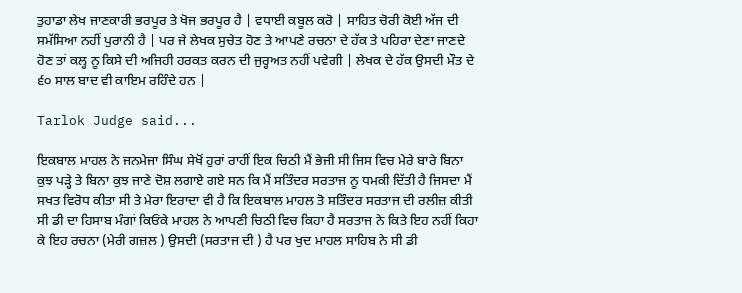ਤੁਹਾਡਾ ਲੇਖ ਜਾਣਕਾਰੀ ਭਰਪੂਰ ਤੇ ਖੋਜ ਭਰਪੂਰ ਹੈ | ਵਧਾਈ ਕਬੂਲ ਕਰੋ | ਸਾਹਿਤ ਚੋਰੀ ਕੋਈ ਅੱਜ ਦੀ ਸਮੱਸਿਆ ਨਹੀਂ ਪੁਰਾਨੀ ਹੈ | ਪਰ ਜੇ ਲੇਖਕ ਸੁਚੇਤ ਹੋਣ ਤੇ ਆਪਣੇ ਰਚਨਾ ਦੇ ਹੱਕ ਤੇ ਪਹਿਰਾ ਦੇਣਾ ਜਾਣਦੇ ਹੋਣ ਤਾਂ ਕਲ੍ਹ ਨੂ ਕਿਸੇ ਦੀ ਅਜਿਹੀ ਹਰਕਤ ਕਰਨ ਦੀ ਜੁਰ੍ਹਅਤ ਨਹੀਂ ਪਵੇਗੀ | ਲੇਖਕ ਦੇ ਹੱਕ ਉਸਦੀ ਮੌਤ ਦੇ ੬੦ ਸਾਲ ਬਾਦ ਵੀ ਕਾਇਮ ਰਹਿੰਦੇ ਹਨ |

Tarlok Judge said...

ਇਕਬਾਲ ਮਾਹਲ ਨੇ ਜਨਮੇਜਾ ਸਿੰਘ ਸੇਖੋਂ ਹੁਰਾਂ ਰਾਹੀਂ ਇਕ ਚਿਠੀ ਮੈਂ ਭੇਜੀ ਸੀ ਜਿਸ ਵਿਚ ਮੇਰੇ ਬਾਰੇ ਬਿਨਾ ਕੁਝ ਪੜ੍ਹੇ ਤੇ ਬਿਨਾ ਕੁਝ ਜਾਣੇ ਦੋਸ਼ ਲਗਾਏ ਗਏ ਸਨ ਕਿ ਮੈਂ ਸਤਿੰਦਰ ਸਰਤਾਜ ਨੂ ਧਮਕੀ ਦਿੱਤੀ ਹੈ ਜਿਸਦਾ ਮੈਂ ਸਖਤ ਵਿਰੋਧ ਕੀਤਾ ਸੀ ਤੇ ਮੇਰਾ ਇਰਾਦਾ ਵੀ ਹੈ ਕਿ ਇਕਬਾਲ ਮਾਹਲ ਤੋ ਸਤਿੰਦਰ ਸਰਤਾਜ ਦੀ ਰਲੀਜ਼ ਕੀਤੀ ਸੀ ਡੀ ਦਾ ਹਿਸਾਬ ਮੰਗਾਂ ਕਿਓਂਕੇ ਮਾਹਲ ਨੇ ਆਪਣੀ ਚਿਠੀ ਵਿਚ ਕਿਹਾ ਹੈ ਸਰਤਾਜ ਨੇ ਕਿਤੇ ਇਹ ਨਹੀਂ ਕਿਹਾ ਕੇ ਇਹ ਰਚਨਾ (ਮੇਰੀ ਗਜ਼ਲ ) ਉਸਦੀ (ਸਰਤਾਜ ਦੀ ) ਹੈ ਪਰ ਖੁਦ ਮਾਹਲ ਸਾਹਿਬ ਨੇ ਸੀ ਡੀ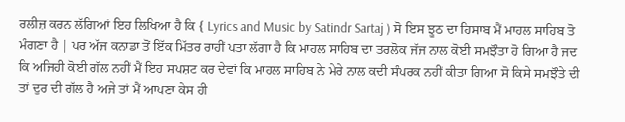ਰਲੀਜ਼ ਕਰਨ ਲੱਗਿਆਂ ਇਹ ਲਿਖਿਆ ਹੈ ਕਿ { Lyrics and Music by Satindr Sartaj ) ਸੋ ਇਸ ਝੂਠ ਦਾ ਹਿਸਾਬ ਮੈਂ ਮਾਹਲ ਸਾਹਿਬ ਤੋ ਮੰਗਣਾ ਹੈ | ਪਰ ਅੱਜ ਕਨਾਡਾ ਤੋਂ ਇੱਕ ਮਿੱਤਰ ਰਾਹੀਂ ਪਤਾ ਲੱਗਾ ਹੈ ਕਿ ਮਾਹਲ ਸਾਹਿਬ ਦਾ ਤਰਲੋਕ ਜੱਜ ਨਾਲ ਕੋਈ ਸਮਝੌਤਾ ਹੋ ਗਿਆ ਹੈ ਜਦ ਕਿ ਅਜਿਹੀ ਕੋਈ ਗੱਲ ਨਹੀਂ ਮੈਂ ਇਹ ਸਪਸ਼ਟ ਕਰ ਦੇਵਾਂ ਕਿ ਮਾਹਲ ਸਾਹਿਬ ਨੇ ਮੇਰੇ ਨਾਲ ਕਦੀ ਸੰਪਰਕ ਨਹੀਂ ਕੀਤਾ ਗਿਆ ਸੋ ਕਿਸੇ ਸਮਝੌਤੇ ਦੀ ਤਾਂ ਦੁਰ ਦੀ ਗੱਲ ਹੈ ਅਜੇ ਤਾਂ ਮੈਂ ਆਪਣਾ ਕੇਸ ਹੀ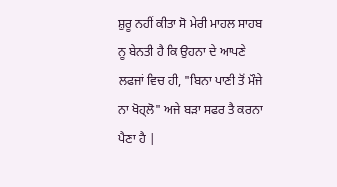ਸ਼ੁਰੂ ਨਹੀਂ ਕੀਤਾ ਸੋ ਮੇਰੀ ਮਾਹਲ ਸਾਹਬ ਨੂ ਬੇਨਤੀ ਹੈ ਕਿ ਉਹਨਾ ਦੇ ਆਪਣੇ ਲਫਜਾਂ ਵਿਚ ਹੀ, "ਬਿਨਾ ਪਾਣੀ ਤੋਂ ਮੌਜੇ ਨਾ ਖੋਹ੍ਲੋ" ਅਜੇ ਬੜਾ ਸਫਰ ਤੈ ਕਰਨਾ ਪੈਣਾ ਹੈ |